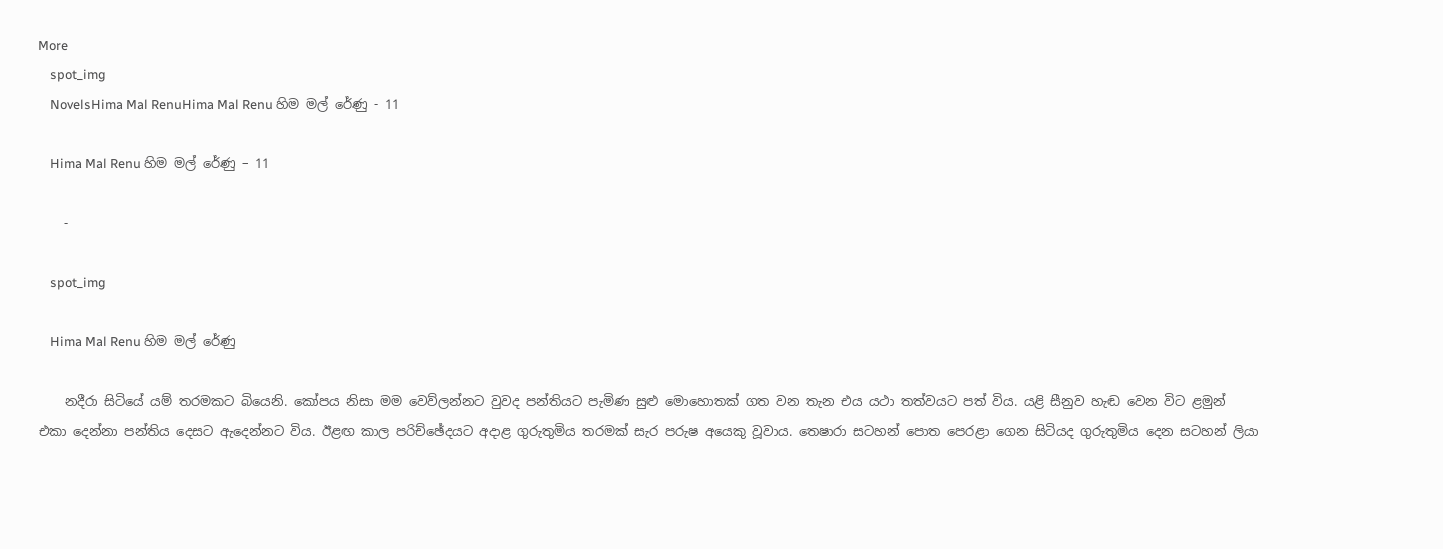More
    spot_img
    NovelsHima Mal RenuHima Mal Renu හිම මල් රේණු - 11

    Hima Mal Renu හිම මල් රේණු – 11

    -

    spot_img

    Hima Mal Renu හිම මල් රේණු

    නදීරා සිටියේ යම් තරමකට බියෙනි. කෝපය නිසා මම වෙව්ලන්නට වුවද පන්තියට පැමිණ සුළු මොහොතක් ගත වන තැන එය යථා තත්වයට පත් විය. යළි සීනුව හැඬ වෙන විට ළමුන් එකා දෙන්නා පන්තිය දෙසට ඇදෙන්නට විය. ඊළඟ කාල පරිච්ඡේදයට අදාළ ගුරුතුමිය තරමක් සැර පරුෂ අයෙකු වූවාය. තෙෂාරා සටහන් පොත පෙරළා ගෙන සිටියද ගුරුතුමිය දෙන සටහන් ලියා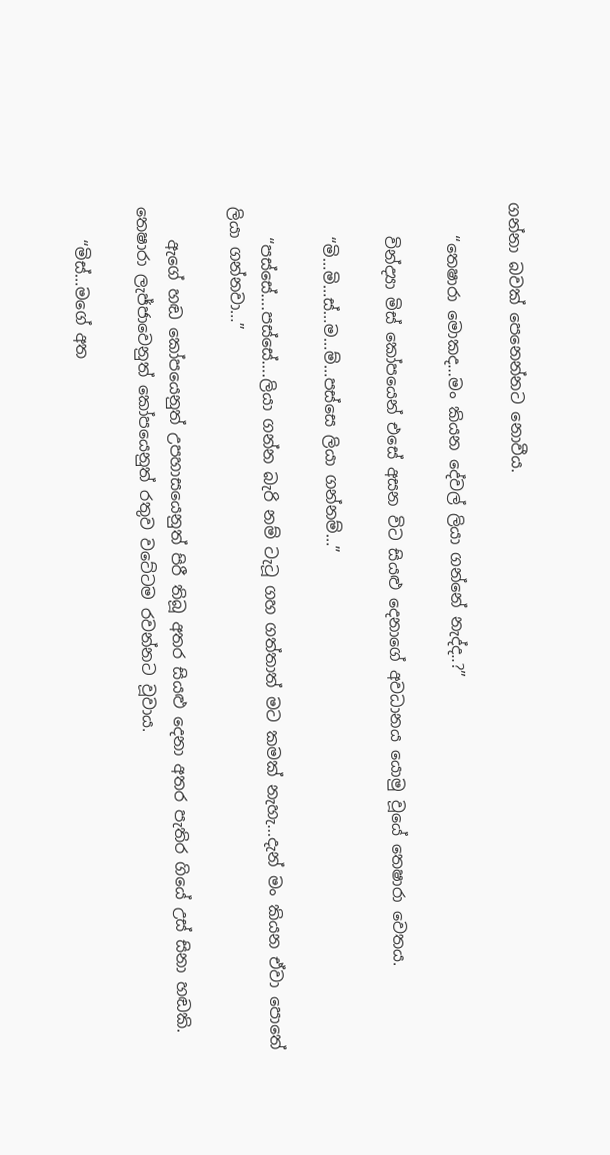ගන්නා බවක් පෙනෙන්නට නොවීය.

    “තෙෂාරා මොකද…මං කියන දේවල් ලියා ගන්නේ නැද්ද..?”

    වින්ද්‍යා මිස් කෝපයෙන් එසේ අසන විට සියළු දෙනාගේ අවධානය යොමු වූයේ තෙෂාරා වෙතය.

    “මි…මි…ස්…ම…ම්…පස්සෙ ලියා ගන්නම්…”

    “පස්සේ….පස්සේ….ලියා ගන්න බැරි නම් ටැටූ ගහ ගත්තාත් මට කමක් නැහැ…දැන් මං කියන ඒවා පොතේ ලියා ගන්නවා…”

    ඇගේ හඬ කෝපයෙනුත් උපහාසයෙනුත් පිරී තිබූ අතර සියළු දෙනා අතර පැතිර ගියේ උස් සිනා හඬකි. තෙෂාරා ලැජ්ජාවෙනුත් කෝපයෙනුත් රතුව වටේටම රවන්නට වූවාය.

    “මිස්…මගේ අත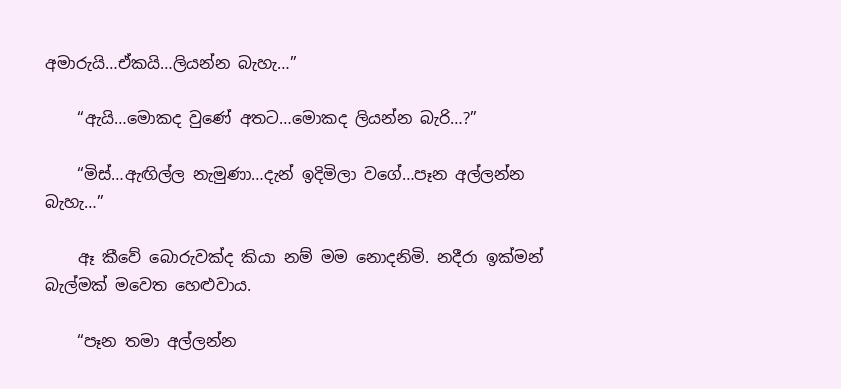අමාරුයි…ඒකයි…ලියන්න බැහැ…”

    “ඇයි…මොකද වුණේ අතට…මොකද ලියන්න බැරි…?”

    “මිස්…ඇඟිල්ල නැමුණා…දැන් ඉදිමිලා වගේ…පෑන අල්ලන්න බැහැ…”

    ඈ කීවේ බොරුවක්ද කියා නම් මම නොදනිමි. නදීරා ඉක්මන් බැල්මක් මවෙත හෙළුවාය.

    “පෑන තමා අල්ලන්න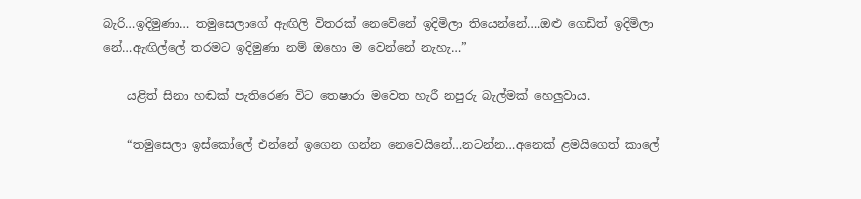බැරි…ඉදිමුණා… තමුසෙලාගේ ඇඟිලි විතරක් නෙවේනේ ඉදිමිලා තියෙන්නේ….ඔළු ගෙඩිත් ඉදිමිලා නේ…ඇඟිල්ලේ තරමට ඉදිමුණා නම් ඔහො ම වෙන්නේ නැහැ…”

    යළිත් සිනා හඬක් පැතිරෙණ විට තෙෂාරා මවෙත හැරී නපුරු බැල්මක් හෙලුවාය.

    “තමුසෙලා ඉස්කෝලේ එන්නේ ඉගෙන ගන්න නෙවෙයිනේ…නටන්න…අනෙක් ළමයිගෙත් කාලේ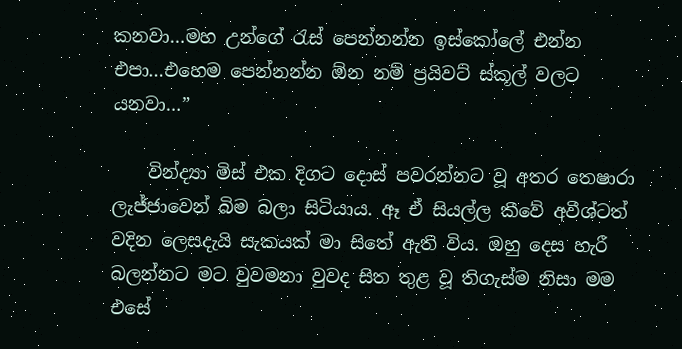කනවා…මහ උන්ගේ රැස් පෙන්නන්න ඉස්කෝලේ එන්න එපා…එහෙම පෙන්නන්න ඕන නම් ප්‍රයිවට් ස්කූල් වලට යනවා…”

    වින්ද්‍යා මිස් එක දිගට දොස් පවරන්නට වූ අතර තෙෂාරා ලැජ්ජාවෙන් බිම බලා සිටියාය. ඈ ඒ සියල්ල කීවේ අවීශ්ටත් වදින ලෙසදැයි සැකයක් මා සිතේ ඇති විය. ඔහු දෙස හැරී බලන්නට මට වුවමනා වුවද සිත තුළ වූ තිගැස්ම නිසා මම එසේ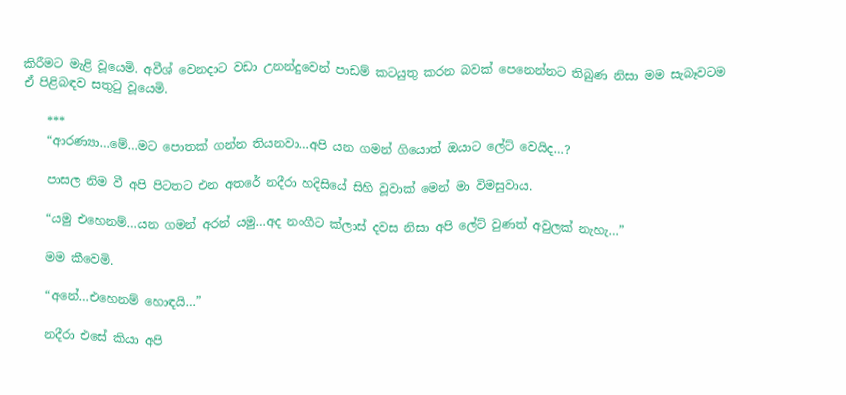කිරීමට මැළි වූයෙමි. අවීශ් වෙනදාට වඩා උනන්දුවෙන් පාඩම් කටයුතු කරන බවක් පෙනෙන්නට තිබුණ නිසා මම සැබෑවටම ඒ පිළිබඳව සතුටු වූයෙමි.

    ***
    “ආරණ්‍යා…මේ…මට පොතක් ගන්න තියනවා…අපි යන ගමන් ගියොත් ඔයාට ලේට් වෙයිද…?

    පාසල නිම වී අපි පිටතට එන අතරේ නදීරා හදිසියේ සිහි වූවාක් මෙන් මා විමසුවාය.

    “යමු එහෙනම්…යන ගමන් අරන් යමු…අද නංගීට ක්ලාස් දවස නිසා අපි ලේට් වුණත් අවුලක් නැහැ…”

    මම කීවෙමි.

    “අනේ…එහෙනම් හොඳයි…”

    නදීරා එසේ කියා අපි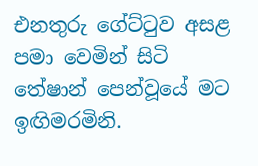එනතුරු ගේට්ටුව අසළ පමා වෙමින් සිටි තේෂාන් පෙන්වූයේ මට ඉඟිමරමිනි.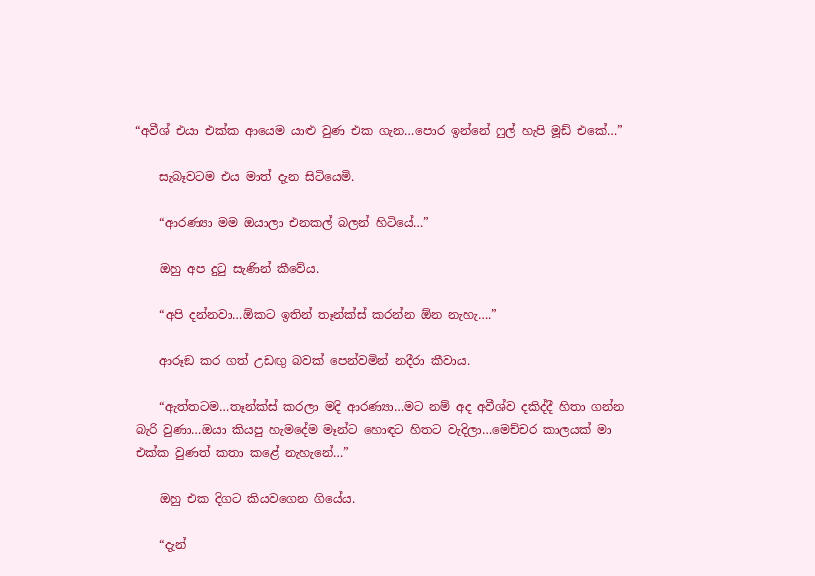“අවීශ් එයා එක්ක ආයෙම යාළු වුණ එක ගැන…පොර ඉන්නේ ෆුල් හැපි මූඩ් එකේ…”

    සැබෑවටම එය මාත් දැන සිටියෙමි.

    “ආරණ්‍යා මම ඔයාලා එනකල් බලන් හිටියේ…”

    ඔහු අප දුටු සැණින් කීවේය.

    “අපි දන්නවා…ඕකට ඉතින් තෑන්ක්ස් කරන්න ඕන නැහැ….”

    ආරූඞ කර ගත් උඩඟු බවක් පෙන්වමින් නදීරා කීවාය.

    “ඇත්තටම…තෑන්ක්ස් කරලා මදි ආරණ්‍යා…මට නම් අද අවීශ්ව දකිද්දී හිතා ගන්න බැරි වුණා…ඔයා කියපු හැමදේම මෑන්ට හොඳට හිතට වැදිලා…මෙච්චර කාලයක් මා එක්ක වුණත් කතා කළේ නැහැනේ…”

    ඔහු එක දිගට කියවගෙන ගියේය.

    “දැන්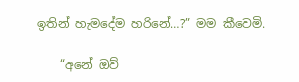ඉතින් හැමදේම හරිනේ…?” මම කීවෙමි.

    “අනේ ඔව්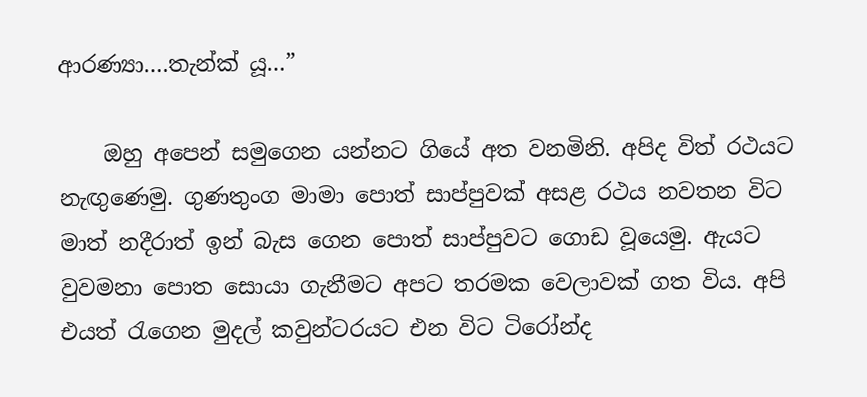ආරණ්‍යා….තැන්ක්‍ යූ…”

    ඔහු අපෙන් සමුගෙන යන්නට ගියේ අත වනමිනි. අපිද විත් රථයට නැඟුණෙමු. ගුණතුංග මාමා පොත් සාප්පුවක් අසළ රථය නවතන විට මාත් නදීරාත් ඉන් බැස ගෙන පොත් සාප්පුවට ගොඩ වූයෙමු. ඇයට වුවමනා පොත සොයා ගැනීමට අපට තරමක වෙලාවක් ගත විය. අපි එයත් රැගෙන මුදල් කවුන්ටරයට එන විට ටිරෝන්ද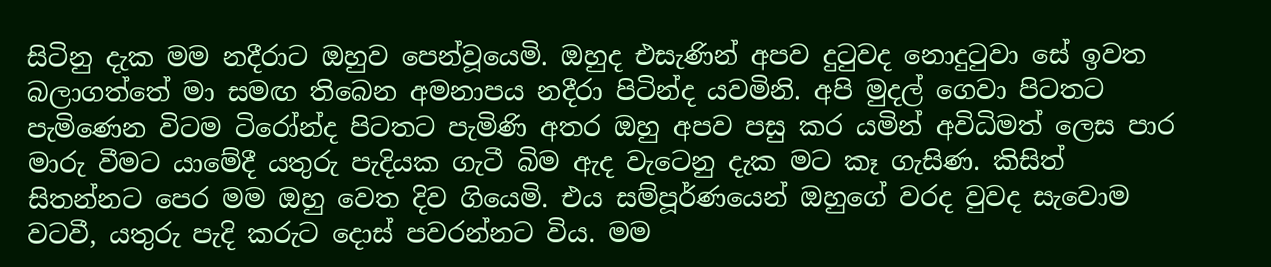සිටිනු දැක මම නදීරාට ඔහුව පෙන්වූයෙමි. ඔහුද එසැණින් අපව දුටුවද නොදුටුවා සේ ඉවත බලාගත්තේ මා සමඟ තිබෙන අමනාපය නදීරා පිටින්ද යවමිනි. අපි මුදල් ගෙවා පිටතට පැමිණෙන විටම ටිරෝන්ද පිටතට පැමිණි අතර ඔහු අපව පසු කර යමින් අවිධිමත් ලෙස පාර මාරු වීමට යාමේදී යතුරු පැදියක ගැටී බිම ඇද වැටෙනු දැක මට කෑ ගැසිණ. කිසිත් සිතන්නට පෙර මම ඔහු වෙත දිව ගියෙමි. එය සම්පූර්ණයෙන් ඔහුගේ වරද වුවද සැවොම වටවී, යතුරු පැදි කරුට දොස් පවරන්නට විය. මම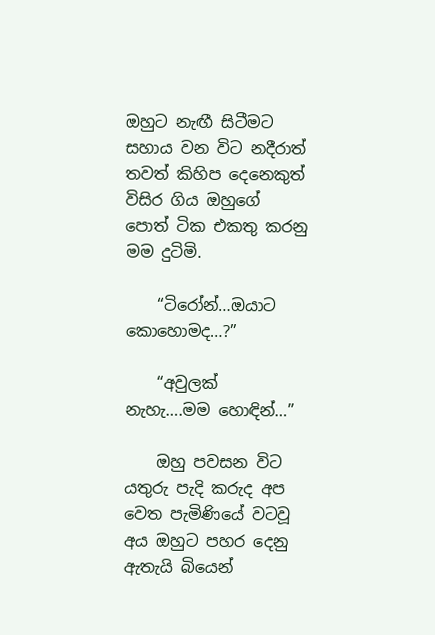ඔහුට නැඟී සිටීමට සහාය වන විට නදීරාත් තවත් කිහිප දෙනෙකුත් විසිර ගිය ඔහුගේ පොත් ටික එකතු කරනු මම දුටිමි.

    “ටිරෝන්…ඔයාට කොහොමද…?”

    “අවුලක් නැහැ….මම හොඳින්…”

    ඔහු පවසන විට යතුරු පැදි කරුද අප වෙත පැමිණියේ වටවූ අය ඔහුට පහර දෙනු ඇතැයි බියෙන්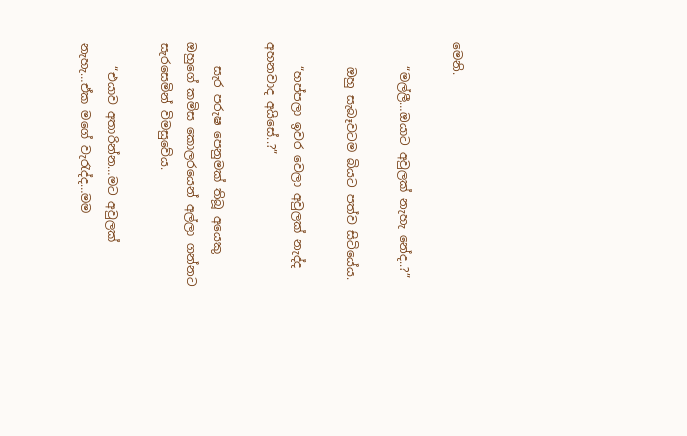මෙනි.

    “මල්ලී…ඔයාට අවුලක් නැහැ නේද..?”

    ඔහු සැබෑවටම බියට පත්ව සිටියේය.

    “හප්පලා ඉවර වෙලා අවුලක් නැද්ද අහනවාද අයිසේ..?”

    සැර පරුෂ පෙනුමක් තිබූ අයෙකු ඔහුගේ කමිස කොලරයෙන් අල්ලා ගන්නට සැරසෙමින් විමසුවේය.

    “එයාව අතාරින්න…මට අවුලක් නැහැ…ඒක මගේ වැරැද්ද…මම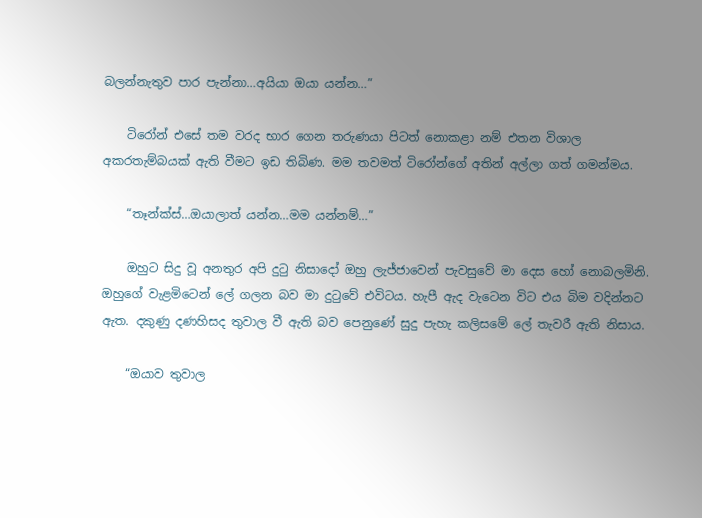බලන්නැතුව පාර පැන්නා…අයියා ඔයා යන්න…”

    ටිරෝන් එසේ තම වරද භාර ගෙන තරුණයා පිටත් නොකළා නම් එතන විශාල අකරතැම්බයක් ඇති වීමට ඉඩ තිබිණ. මම තවමත් ටිරෝන්ගේ අතින් අල්ලා ගත් ගමන්මය.

    “තෑන්ක්ස්…ඔයාලාත් යන්න…මම යන්නම්…”

    ඔහුට සිදු වූ අනතුර අපි දුටු නිසාදෝ ඔහු ලැජ්ජාවෙන් පැවසුවේ මා දෙස හෝ නොබලමිනි. ඔහුගේ වැළමිටෙන් ලේ ගලන බව මා දුටුවේ එවිටය. හැපී ඇද වැටෙන විට එය බිම වදින්නට ඇත. දකුණු දණහිසද තුවාල වී ඇති බව පෙනුණේ සුදු පැහැ කලිසමේ ලේ තැවරී ඇති නිසාය.

    “ඔයාව තුවාල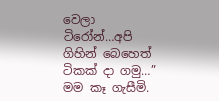වෙලා ටිරෝන්…අපි ගිහින් බෙහෙත් ටිකක් දා ගමු…” මම කෑ ගැසීමි.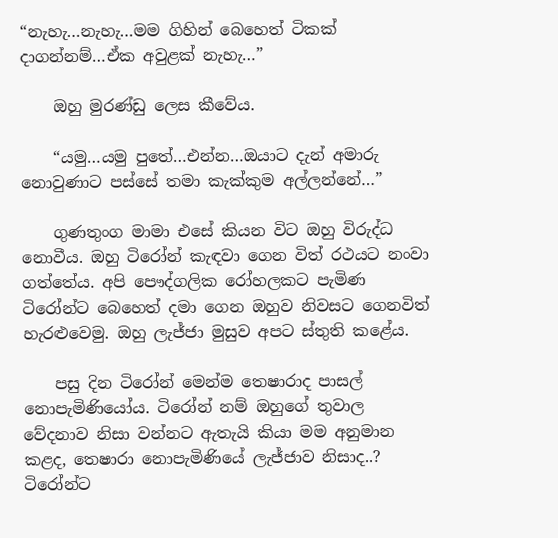“නැහැ…නැහැ…මම ගිහින් බෙහෙත් ටිකක් දාගන්නම්…ඒක අවුළක් නැහැ…”

    ඔහු මුරණ්ඩු ලෙස කීවේය.

    “යමු…යමු පුතේ…එන්න…ඔයාට දැන් අමාරු නොවුණාට පස්සේ තමා කැක්කුම අල්ලන්නේ…”

    ගුණතුංග මාමා එසේ කියන විට ඔහු විරුද්ධ නොවීය. ඔහු ටිරෝන් කැඳවා ගෙන විත් රථයට නංවා ගත්තේය. අපි පෞද්ගලික රෝහලකට පැමිණ ටිරෝන්ට බෙහෙත් දමා ගෙන ඔහුව නිවසට ගෙනවිත් හැරළුවෙමු. ඔහු ලැජ්ජා මුසුව අපට ස්තුති කළේය.

    පසු දින ටිරෝන් මෙන්ම තෙෂාරාද පාසල් නොපැමිණියෝය. ටිරෝන් නම් ඔහුගේ තුවාල වේදනාව නිසා වන්නට ඇතැයි කියා මම අනුමාන කළද, තෙෂාරා නොපැමිණියේ ලැජ්ජාව නිසාද..? ටිරෝන්ට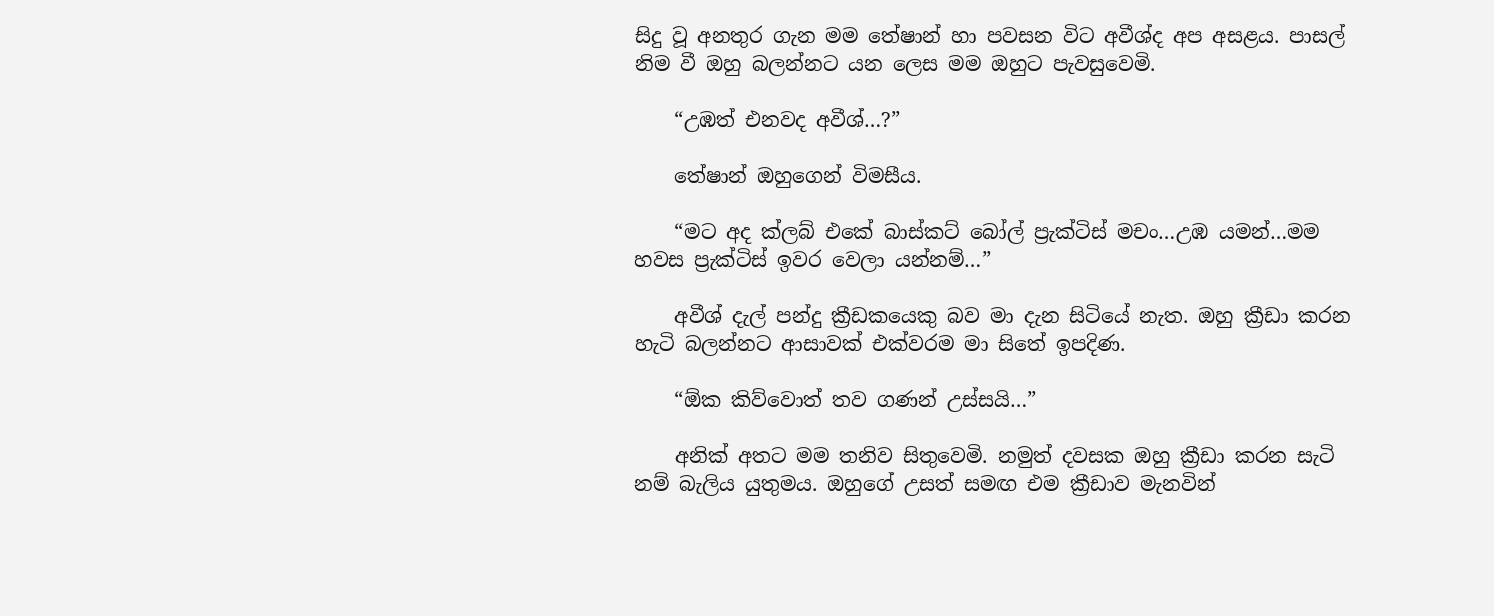සිදු වූ අනතුර ගැන මම තේෂාන් හා පවසන විට අවීශ්ද අප අසළය. පාසල් නිම වී ඔහු බලන්නට යන ලෙස මම ඔහුට පැවසුවෙමි.

    “උඹත් එනවද අවීශ්…?”

    තේෂාන් ඔහුගෙන් විමසීය.

    “මට අද ක්ලබ් එකේ බාස්කට් බෝල් ප්‍රැක්ටිස් මචං…උඹ යමන්…මම හවස ප්‍රැක්ටිස් ඉවර වෙලා යන්නම්…”

    අවීශ් දැල් පන්දු ක්‍රීඩකයෙකු බව මා දැන සිටියේ නැත. ඔහු ක්‍රීඩා කරන හැටි බලන්නට ආසාවක් එක්වරම මා සිතේ ඉපදිණ.

    “ඕක කිව්වොත් තව ගණන් උස්සයි…”

    අනික් අතට මම තනිව සිතුවෙමි. නමුත් දවසක ඔහු ක්‍රීඩා කරන සැටි නම් බැලිය යුතුමය. ඔහුගේ උසත් සමඟ එම ක්‍රීඩාව මැනවින්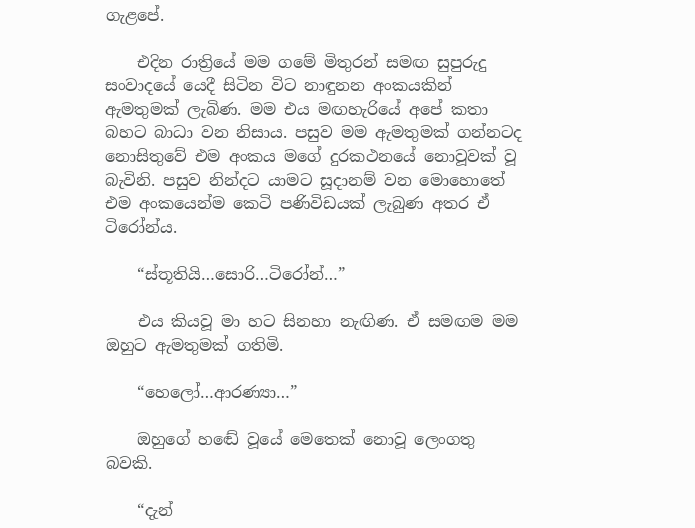ගැළපේ.

    එදින රාත්‍රියේ මම ගමේ මිතුරන් සමඟ සුපුරුදු සංවාදයේ යෙදී සිටින විට නාඳුනන අංකයකින් ඇමතුමක් ලැබිණ. මම එය මඟහැරියේ අපේ කතා බහට බාධා වන නිසාය. පසුව මම ඇමතුමක් ගන්නටද නොසිතුවේ එම අංකය මගේ දුරකථනයේ නොවූවක් වූ බැවිනි. පසුව නින්දට යාමට සූදානම් වන මොහොතේ එම අංකයෙන්ම කෙටි පණිවිඩයක් ලැබුණ අතර ඒ ටිරෝන්ය.

    “ස්තූතියි…සොරි…ටිරෝන්…”

    එය කියවූ මා හට සිනහා නැඟිණ. ඒ සමඟම මම ඔහුට ඇමතුමක් ගතිමි.

    “හෙලෝ…ආරණ්‍යා…”

    ඔහුගේ හඬේ වූයේ මෙතෙක් නොවූ ලෙංගතු බවකි.

    “දැන්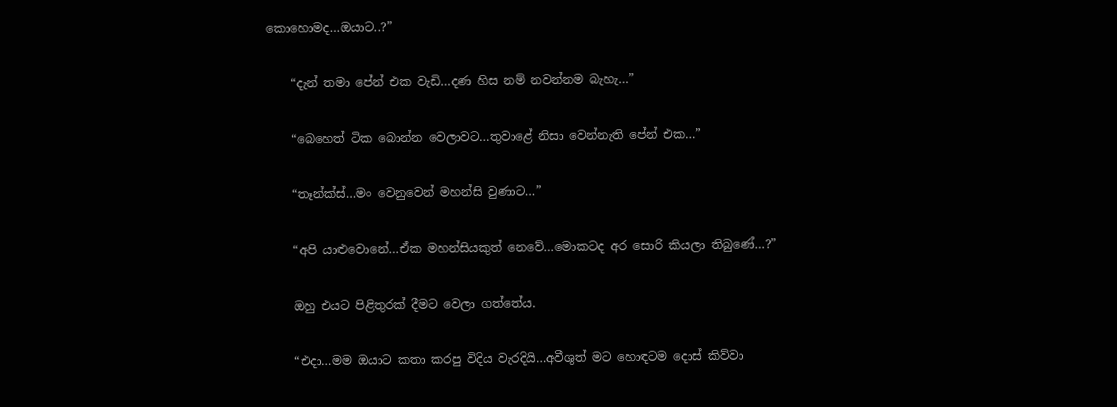කොහොමද…ඔයාට..?”

    “දැන් තමා පේන් එක වැඩි…දණ හිස නම් නවන්නම බැහැ…”

    “බෙහෙත් ටික බොන්න වෙලාවට…තුවාළේ නිසා වෙන්නැති පේන් එක…”

    “තෑන්ක්ස්…මං වෙනුවෙන් මහන්සි වුණාට…”

    “අපි යාළුවොනේ…ඒක මහන්සියකුත් නෙවේ…මොකටද අර සොරි කියලා තිබුණේ…?”

    ඔහු එයට පිළිතුරක් දීමට වෙලා ගත්තේය.

    “එදා…මම ඔයාට කතා කරපු විදිය වැරදියි…අවීශුත් මට හොඳටම දොස් කිව්වා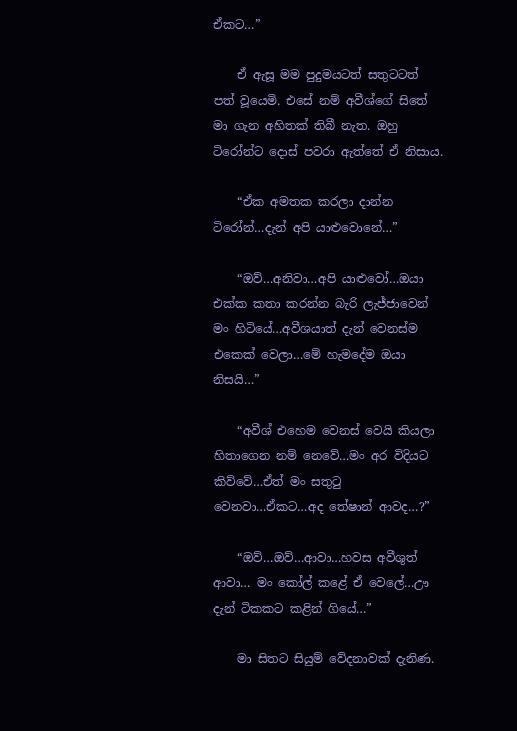ඒකට…”

    ඒ ඇසූ මම පුදුමයටත් සතුටටත් පත් වූයෙමි. එසේ නම් අවීශ්ගේ සිතේ මා ගැන අහිතක් තිබී නැත. ඔහු ටිරෝන්ට දොස් පවරා ඇත්තේ ඒ නිසාය.

    “ඒක අමතක කරලා දාන්න ටිරෝන්…දැන් අපි යාළුවොනේ…”

    “ඔව්…අනිවා…අපි යාළුවෝ…ඔයා එක්ක කතා කරන්න බැරි ලැජ්ජාවෙන් මං හිටියේ…අවීශයාත් දැන් වෙනස්ම එකෙක් වෙලා…මේ හැමදේම ඔයා නිසයි…”

    “අවීශ් එහෙම වෙනස් වෙයි කියලා හිතාගෙන නම් නෙවේ…මං අර විදියට කිව්වේ…ඒත් මං සතුටු වෙනවා…ඒකට…අද තේෂාන් ආවද…?”

    “ඔව්…ඔව්…ආවා…හවස අවීශුත් ආවා… මං කෝල් කළේ ඒ වෙලේ…ඌ දැන් ටිකකට කළින් ගියේ…”

    මා සිතට සියුම් වේදනාවක් දැනිණ.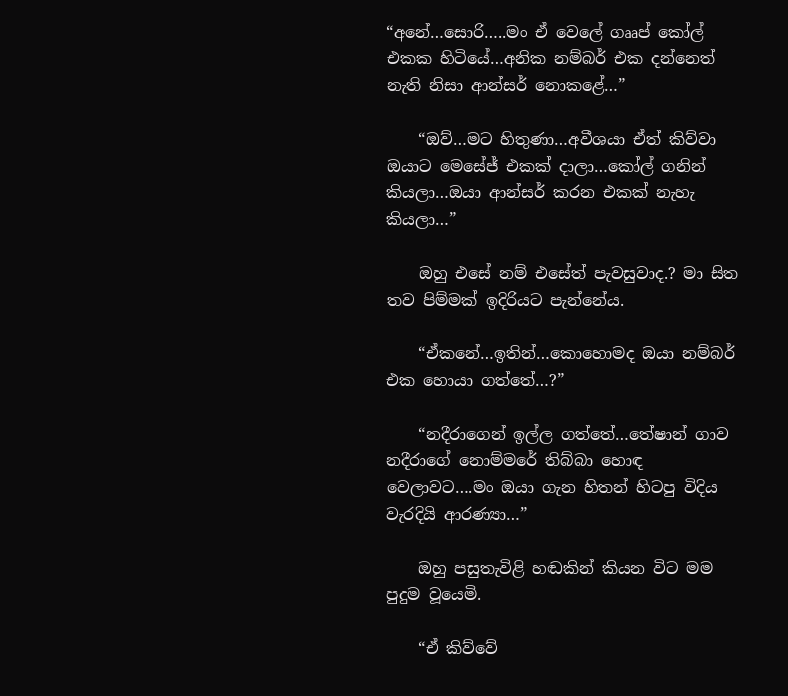“අනේ…සොරි…..මං ඒ වෙලේ ගෲප් කෝල් එකක හිටියේ…අනික නම්බර් එක දන්නෙත් නැති නිසා ආන්සර් නොකළේ…”

    “ඔව්…මට හිතුණා…අවීශයා ඒත් කිව්වා ඔයාට මෙසේජ් එකක් දාලා…කෝල් ගනින් කියලා…ඔයා ආන්සර් කරන එකක් නැහැ කියලා…”

    ඔහු එසේ නම් එසේත් පැවසුවාද.? මා සිත තව පිම්මක් ඉදිරියට පැන්නේය.

    “ඒකනේ…ඉතින්…කොහොමද ඔයා නම්බර් එක හොයා ගත්තේ…?”

    “නදීරාගෙන් ඉල්ල ගත්තේ…තේෂාන් ගාව නදීරාගේ නොම්මරේ තිබ්බා හොඳ වෙලාවට….මං ඔයා ගැන හිතන් හිටපු විදිය වැරදියි ආරණ්‍යා…”

    ඔහු පසුතැවිළි හඬකින් කියන විට මම පුදුම වූයෙමි.

    “ඒ කිව්වේ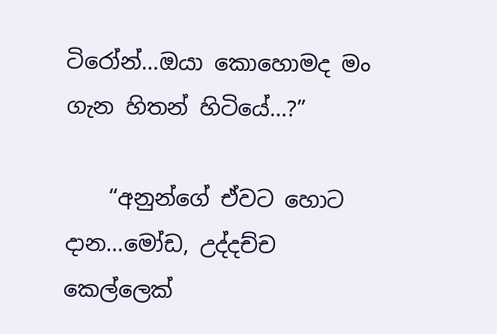ටිරෝන්…ඔයා කොහොමද මං ගැන හිතන් හිටියේ…?”

    “අනුන්ගේ ඒවට හොට දාන…මෝඩ, උද්දච්ච කෙල්ලෙක්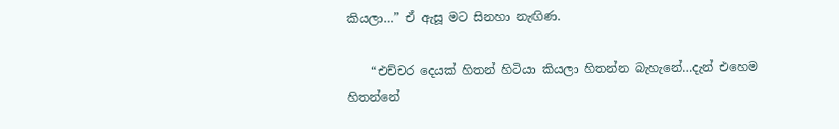කියලා…” ඒ ඇසූ මට සිනහා නැඟිණ.

    “එච්චර දෙයක් හිතන් හිටියා කියලා හිතන්න බැහැනේ…දැන් එහෙම හිතන්නේ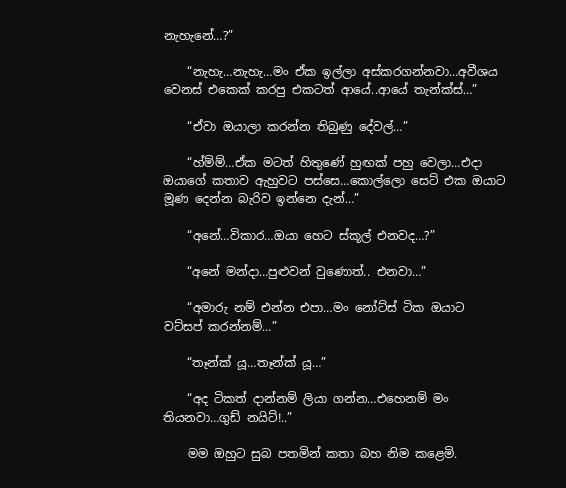නැහැනේ…?”

    “නැහැ…නැහැ…මං ඒක ඉල්ලා අස්කරගන්නවා…අවීශය වෙනස් එකෙක් කරපු එකටත් ආයේ..ආයේ තැන්ක්ස්…”

    “ඒවා ඔයාලා කරන්න තිබුණු දේවල්…”

    “හ්ම්ම්…ඒක මටත් හිතුණේ හුඟක් පහු වෙලා…එදා ඔයාගේ කතාව ඇහුවට පස්සෙ…කොල්ලො සෙට් එක ඔයාට මූණ දෙන්න බැරිව ඉන්නෙ දැන්…”

    “අනේ…විකාර…ඔයා හෙට ස්කූල් එනවද…?”

    “අනේ මන්දා…පුළුවන් වුණොත්.. එනවා…”

    “අමාරු නම් එන්න එපා…මං නෝට්ස් ටික ඔයාට වට්සප් කරන්නම්…”

    “තෑන්ක් යූ…තෑන්ක් යූ…”

    “අද ටිකත් දාන්නම් ලියා ගන්න…එහෙනම් මං තියනවා…ගුඩ් නයිට්!..”

    මම ඔහුට සුබ පතමින් කතා බහ නිම කළෙමි.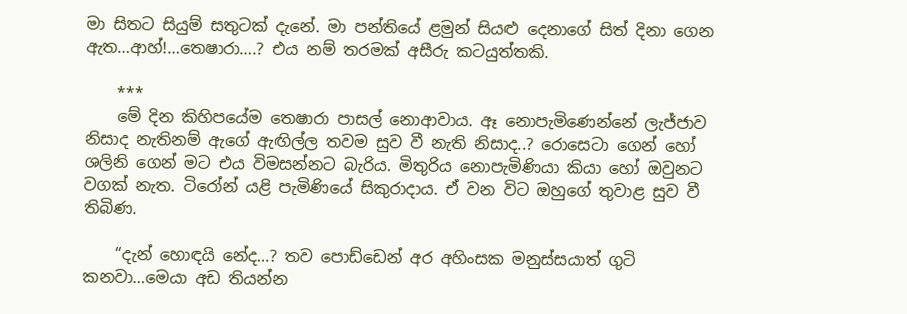මා සිතට සියුම් සතුටක් දැනේ. මා පන්තියේ ළමුන් සියළු දෙනාගේ සිත් දිනා ගෙන ඇත…ආහ්!…තෙෂාරා….? එය නම් තරමක් අසීරු කටයුත්තකි.

    ***
    මේ දින කිහිපයේම තෙෂාරා පාසල් නොආවාය. ඈ නොපැමිණෙන්නේ ලැජ්ජාව නිසාද නැතිනම් ඇගේ ඇඟිල්ල තවම සුව වී නැති නිසාද..? රොසෙටා ගෙන් හෝ ශලිනි ගෙන් මට එය විමසන්නට බැරිය. මිතුරිය නොපැමිණියා කියා හෝ ඔවුනට වගක් නැත. ටිරෝන් යළි පැමිණියේ සිකුරාදාය. ඒ වන විට ඔහුගේ තුවාළ සුව වී තිබිණ.

    “දැන් හොඳයි නේද…? තව පොඩ්ඩෙන් අර අහිංසක මනුස්සයාත් ගුටි කනවා…මෙයා අඩ තියන්න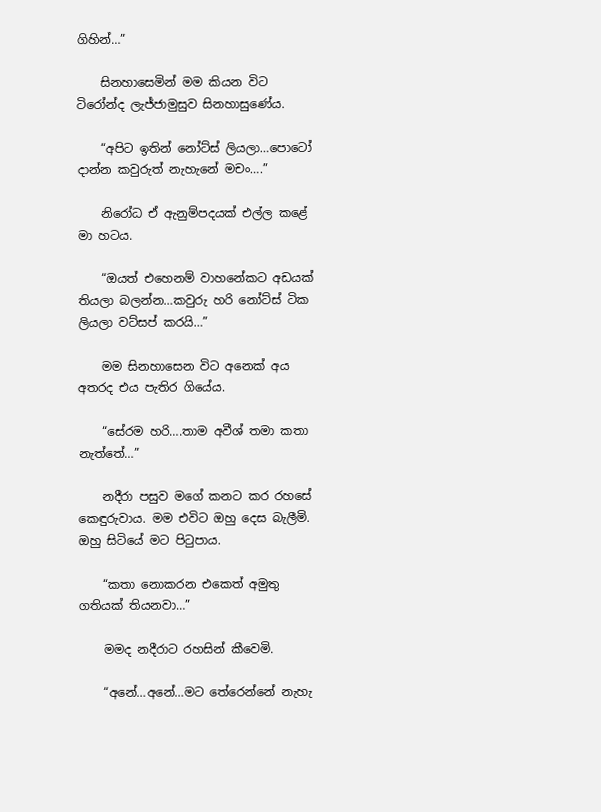ගිහින්…”

    සිනහාසෙමින් මම කියන විට ටිරෝන්ද ලැජ්ජාමුසුව සිනහාසුණේය.

    “අපිට ඉතින් නෝට්ස් ලියලා…පොටෝ දාන්න කවුරුත් නැහැනේ මචං….”

    නිරෝධ ඒ ඇනුම්පදයක් එල්ල කළේ මා හටය.

    “ඔයත් එහෙනම් වාහනේකට අඩයක් තියලා බලන්න…කවුරු හරි නෝට්ස් ටික ලියලා වට්සප් කරයි…”

    මම සිනහාසෙන විට අනෙක් අය අතරද එය පැතිර ගියේය.

    “සේරම හරි….තාම අවීශ් තමා කතා නැත්තේ…”

    නදීරා පසුව මගේ කනට කර රහසේ කෙඳුරුවාය. මම එවිට ඔහු දෙස බැලීමි. ඔහු සිටියේ මට පිටුපාය.

    “කතා නොකරන එකෙත් අමුතු ගතියක් තියනවා…”

    මමද නදීරාට රහසින් කීවෙමි.

    “අනේ…අනේ…මට තේරෙන්නේ නැහැ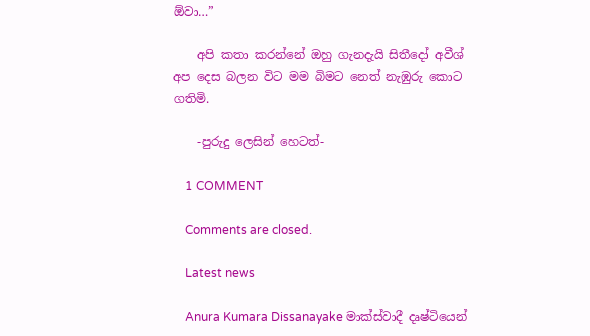ඕවා…”

    අපි කතා කරන්නේ ඔහු ගැනදැයි සිතීදෝ අවීශ් අප දෙස බලන විට මම බිමට නෙත් නැඹුරු කොට ගතිමි.

    -පුරුදු ලෙසින් හෙටත්-

    1 COMMENT

    Comments are closed.

    Latest news

    Anura Kumara Dissanayake මාක්ස්වාදී දෘෂ්ටියෙන්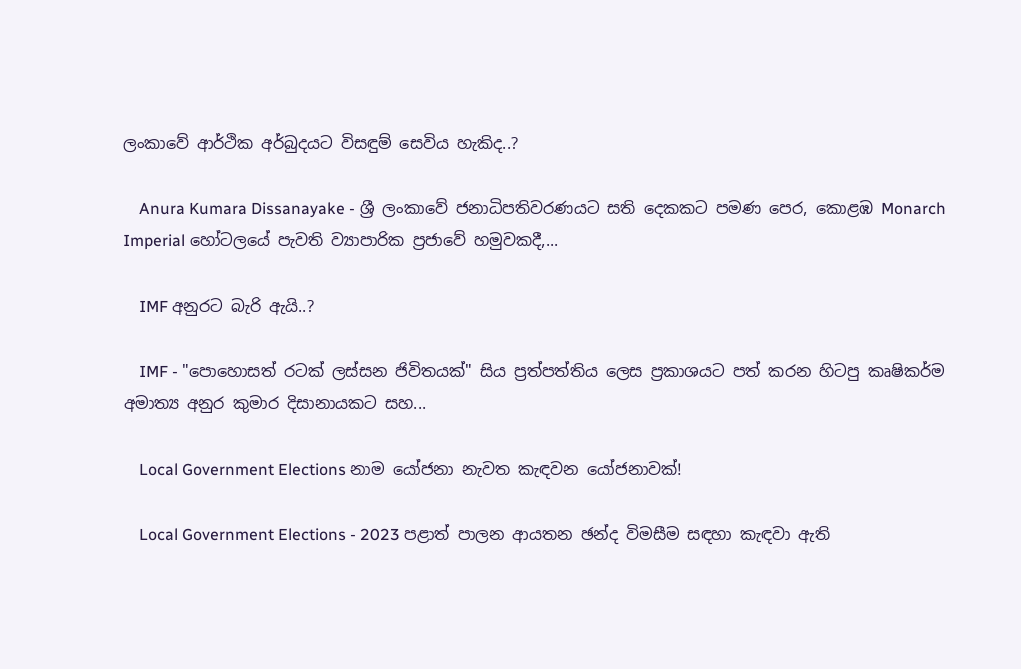ලංකාවේ ආර්ථික අර්බුදයට විසඳුම් සෙවිය හැකිද..?

    Anura Kumara Dissanayake - ශ්‍රී ලංකාවේ ජනාධිපතිවරණයට සති දෙකකට පමණ පෙර, කොළඹ Monarch Imperial හෝටලයේ පැවති ව්‍යාපාරික ප්‍රජාවේ හමුවකදී,...

    IMF අනුරට බැරි ඇයි..?

    IMF - "පොහොසත් රටක් ලස්සන ජිවිතයක්" සිය ප්‍රත්පත්තිය ලෙස ප්‍රකාශයට පත් කරන හිටපු කෘෂිකර්ම අමාත්‍ය අනුර කුමාර දිසානායකට සහ...

    Local Government Elections නාම යෝජනා නැවත කැඳවන යෝජනාවක්!

    Local Government Elections - 2023 පළාත් පාලන ආයතන ඡන්ද විමසීම සඳහා කැඳවා ඇති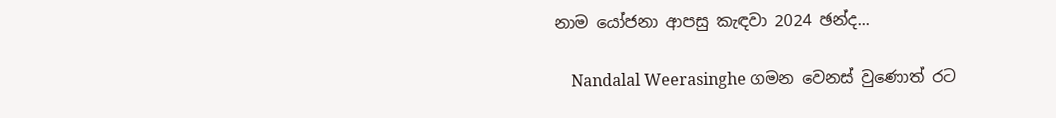නාම යෝජනා ආපසු කැඳවා 2024 ඡන්ද...

    Nandalal Weerasinghe ගමන වෙනස් වුණොත් රට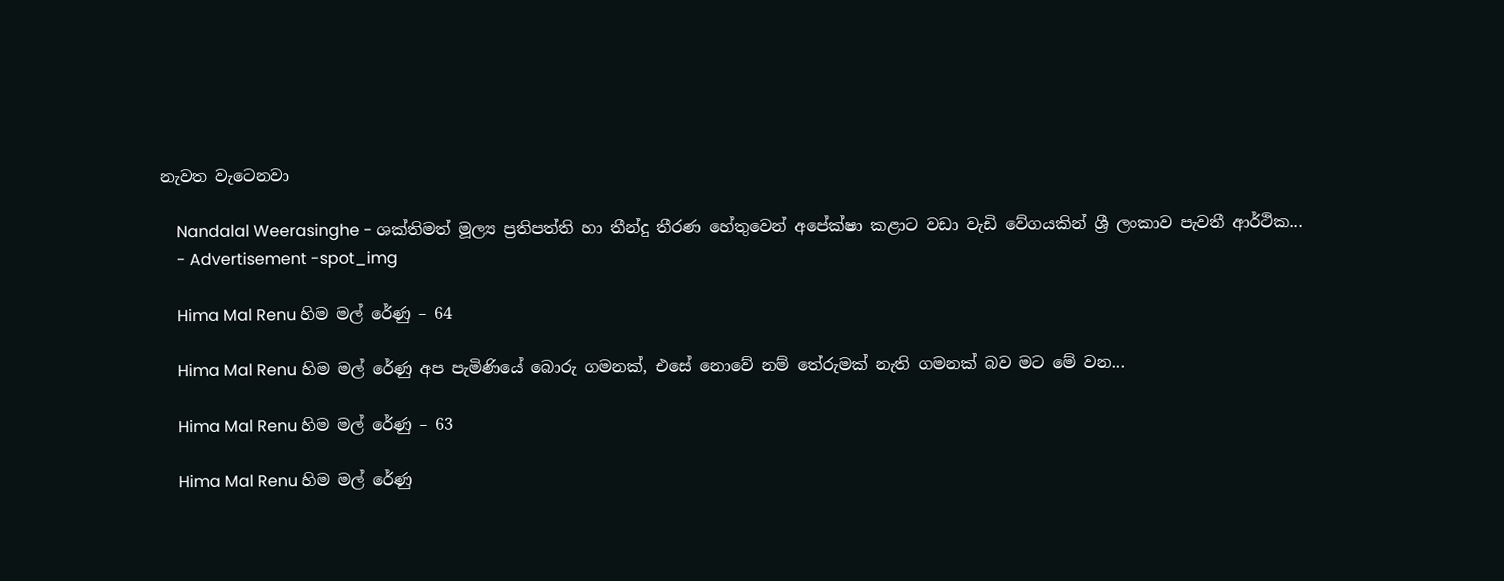නැවත වැටෙනවා

    Nandalal Weerasinghe - ශක්තිමත් මූල්‍ය ප්‍රතිපත්ති හා තීන්දු තීරණ හේතුවෙන් අපේක්ෂා කළාට වඩා වැඩි වේගයකින් ශ්‍රී ලංකාව පැවතී ආර්ථික...
    - Advertisement -spot_img

    Hima Mal Renu හිම මල් රේණු – 64

    Hima Mal Renu හිම මල් රේණු අප පැමිණියේ බොරු ගමනක්, එසේ නොවේ නම් තේරුමක් නැති ගමනක් බව මට මේ වන...

    Hima Mal Renu හිම මල් රේණු – 63

    Hima Mal Renu හිම මල් රේණු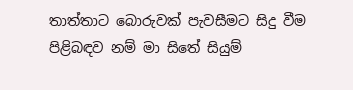තාත්තාට බොරුවක් පැවසීමට සිදු වීම පිළිබඳව නම් මා සිතේ සියුම්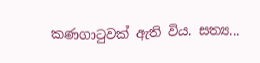කණගාටුවක් ඇති විය. සත්‍ය...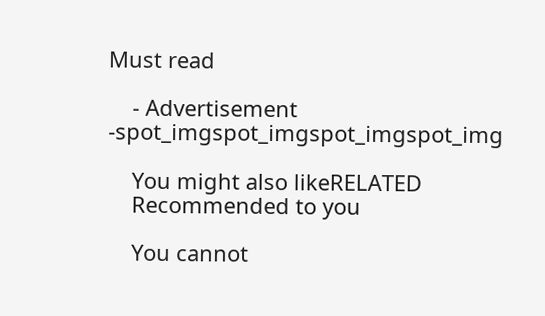Must read

    - Advertisement -spot_imgspot_imgspot_imgspot_img

    You might also likeRELATED
    Recommended to you

    You cannot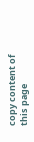copy content of this page